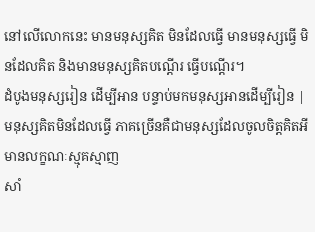នៅលើលោកនេះ មានមនុស្សគិត មិនដែលធ្វើ មានមនុស្សធ្វើ មិនដែលគិត និងមានមនុស្សគិតបណ្តើរ ធ្វើបណ្ដើរ។
ដំបូងមនុស្សរៀន ដើម្បីអាន បន្ទាប់មកមនុស្សអានដើម្បីរៀន |
មនុស្សគិតមិនដែលធ្វើ ភាគច្រើនគឺជាមនុស្សដែលចូលចិត្តគិតអីមានលក្ខណៈស្មុគស្មាញ
សាំ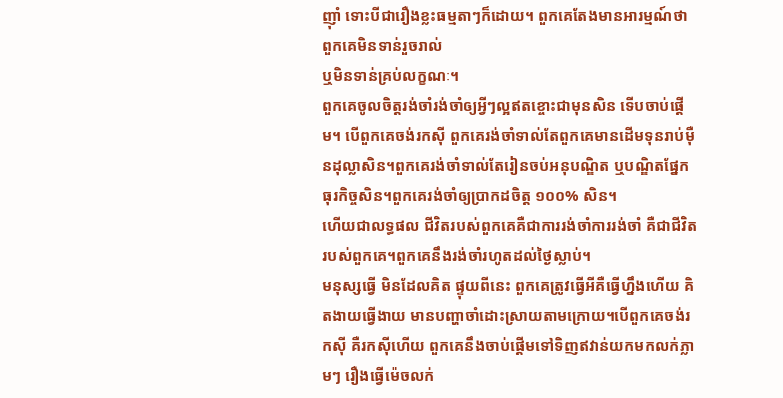ញ៉ាំ ទោះបីជារឿងខ្លះធម្មតាៗក៏ដោយ។ ពួកគេតែងមានអារម្មណ៍ថា ពួកគេមិនទាន់រួចរាល់
ឬមិនទាន់គ្រប់លក្ខណៈ។
ពួកគេចូលចិត្តរង់ចាំរង់ចាំឲ្យអ្វីៗល្អឥតខ្ចោះជាមុនសិន ទើបចាប់ផ្ដើម។ បើពួកគេចង់រកស៊ី ពួកគេរង់ចាំទាល់តែពួកគេមានដើមទុនរាប់ម៉ឺនដុល្លាសិន។ពួកគេរង់ចាំទាល់តែរៀនចប់អនុបណ្ឌិត ឬបណ្ឌិតផ្នែកធុរកិច្ចសិន។ពួកគេរង់ចាំឲ្យប្រាកដចិត្ត ១០០% សិន។
ហើយជាលទ្ធផល ជីវិតរបស់ពួកគេគឺជាការរង់ចាំការរង់ចាំ គឺជាជីវិតរបស់ពួកគេ។ពួកគេនឹងរង់ចាំរហូតដល់ថ្ងៃស្លាប់។
មនុស្សធ្វើ មិនដែលគិត ផ្ទុយពីនេះ ពួកគេត្រូវធ្វើអីគឺធ្វើហ្នឹងហើយ គិតងាយធ្វើងាយ មានបញ្ហាចាំដោះស្រាយតាមក្រោយ។បើពួកគេចង់រកស៊ី គឺរកស៊ីហើយ ពួកគេនឹងចាប់ផ្ដើមទៅទិញឥវាន់យកមកលក់ភ្លាមៗ រឿងធ្វើម៉េចលក់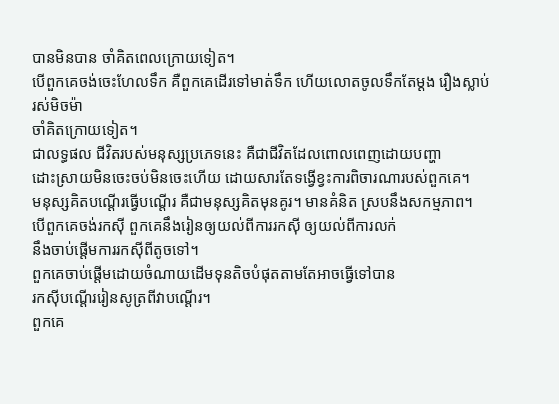បានមិនបាន ចាំគិតពេលក្រោយទៀត។
បើពួកគេចង់ចេះហែលទឹក គឺពួកគេដើរទៅមាត់ទឹក ហើយលោតចូលទឹកតែម្ដង រឿងស្លាប់រស់មិចម៉ា
ចាំគិតក្រោយទៀត។
ជាលទ្ធផល ជីវិតរបស់មនុស្សប្រភេទនេះ គឺជាជីវិតដែលពោលពេញដោយបញ្ហា
ដោះស្រាយមិនចេះចប់មិនចេះហើយ ដោយសារតែទង្វើខ្វះការពិចារណារបស់ពួកគេ។
មនុស្សគិតបណ្ដើរធ្វើបណ្តើរ គឺជាមនុស្សគិតមុនគូរ។ មានគំនិត ស្របនឹងសកម្មភាព។
បើពួកគេចង់រកស៊ី ពួកគេនឹងរៀនឲ្យយល់ពីការរកស៊ី ឲ្យយល់ពីការលក់
នឹងចាប់ផ្ដើមការរកស៊ីពីតូចទៅ។
ពួកគេចាប់ផ្ដើមដោយចំណាយដើមទុនតិចបំផុតតាមតែអាចធ្វើទៅបាន
រកស៊ីបណ្ដើររៀនសូត្រពីវាបណ្ដើរ។
ពួកគេ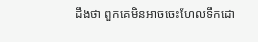ដឹងថា ពួកគេមិនអាចចេះហែលទឹកដោ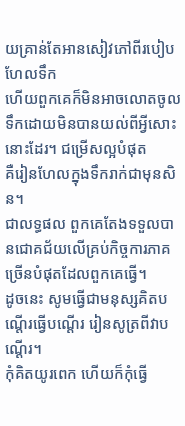យគ្រាន់តែអានសៀវភៅពីរបៀបហែលទឹក
ហើយពួកគេក៏មិនអាចលោតចូលទឹកដោយមិនបានយល់ពីអ្វីសោះនោះដែរ។ ជម្រើសល្អបំផុត
គឺរៀនហែលក្នុងទឹករាក់ជាមុនសិន។
ជាលទ្ធផល ពួកគេតែងទទួលបានជោគជ័យលើគ្រប់កិច្ចការភាគច្រើនបំផុតដែលពួកគេធ្វើ។
ដូចនេះ សូមធ្វើជាមនុស្សគិតបណ្តើរធ្វើបណ្ដើរ រៀនសូត្រពីវាបណ្ដើរ។
កុំគិតយូរពេក ហើយក៏កុំធ្វើ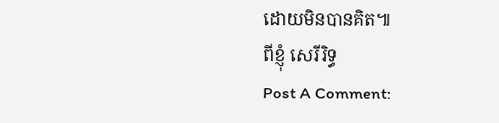ដោយមិនបានគិត៕
ពីខ្ញុំ សេរីរិទ្ធ
Post A Comment: